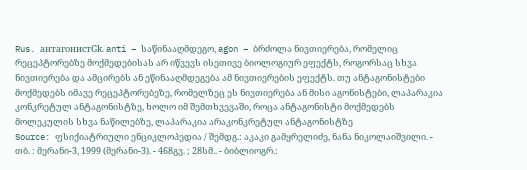Rus. антагонистGk. anti – საწინააღმდეგო, agon – ბრძოლა ნივთიერება, რომელიც რეცეპტორებზე მოქმედებისას არ იწვევს ისეთივე ბიოლოგიურ ეფექტს, როგორსაც სხვა ნივთიერება და ამცირებს ან ეწინააღმდეგება ამ ნივთიერების ეფექტს. თუ ანტაგონისტები მოქმედებს იმავე რეცეპტორებეზე, რომელზეც ეს ნივთიერება ან მისი აგონისტები, ლაპარაკია კონკრეტულ ანტაგონისტზე, ხოლო იმ შემთხვევაში, როცა ანტაგონისტი მოქმედებს მოლეკულის სხვა ნაწილებზე, ლაპარაკია არაკონკრეტულ ანტაგონისტზე
Source: ფსიქიატრიული ენციკლოპედია / შემდგ.: აკაკი გამყრელიძე, ნანა ნიკოლაიშვილი. - თბ. : მერანი-3, 1999 (მერანი-3). - 468გვ. ; 28სმ.. - ბიბლიოგრ.: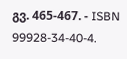გვ. 465-467. - ISBN 99928-34-40-4.